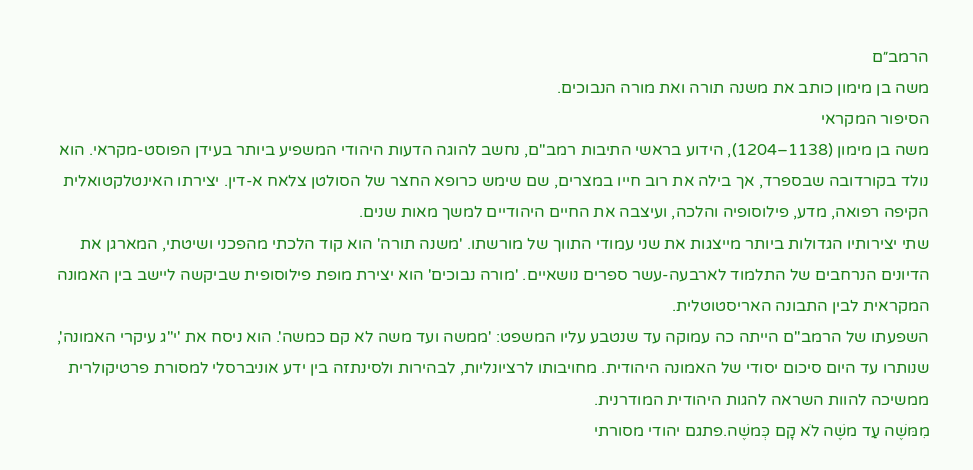הרמב״ם
משה בן מימון כותב את משנה תורה ואת מורה הנבוכים.
הסיפור המקראי
משה בן מימון (1138–1204), הידוע בראשי התיבות רמב"ם, נחשב להוגה הדעות היהודי המשפיע ביותר בעידן הפוסט-מקראי. הוא נולד בקורדובה שבספרד, אך בילה את רוב חייו במצרים, שם שימש כרופא החצר של הסולטן צלאח א-דין. יצירתו האינטלקטואלית הקיפה רפואה, מדע, פילוסופיה והלכה, ועיצבה את החיים היהודיים למשך מאות שנים.
שתי יצירותיו הגדולות ביותר מייצגות את שני עמודי התווך של מורשתו. 'משנה תורה' הוא קוד הלכתי מהפכני ושיטתי, המארגן את הדיונים הנרחבים של התלמוד לארבעה-עשר ספרים נושאיים. 'מורה נבוכים' הוא יצירת מופת פילוסופית שביקשה ליישב בין האמונה המקראית לבין התבונה האריסטוטלית.
השפעתו של הרמב"ם הייתה כה עמוקה עד שנטבע עליו המשפט: 'ממשה ועד משה לא קם כמשה'. הוא ניסח את 'י"ג עיקרי האמונה', שנותרו עד היום סיכום יסודי של האמונה היהודית. מחויבותו לרציונליות, לבהירות ולסינתזה בין ידע אוניברסלי למסורת פרטיקולרית ממשיכה להוות השראה להגות היהודית המודרנית.
מִמּשֶׁה עַד משֶׁה לֹא קָם כְּמשֶׁה.פתגם יהודי מסורתי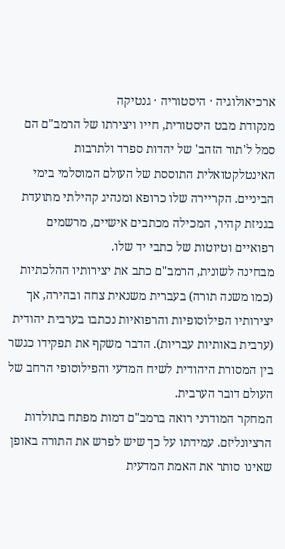ארכיאולוגיה · היסטוריה · גנטיקה
מנקודת מבט היסטורית, חייו ויצירתו של הרמב"ם הם סמל ל'תור הזהב' של יהדות ספרד ולתרבות האינטלקטואלית התוססת של העולם המוסלמי בימי הביניים. הקריירה שלו כרופא ומנהיג קהילתי מתועדת בגניזת קהיר, המכילה מכתבים אישיים, מרשמים רפואיים וטיוטות של כתבי יד שלו.
מבחינה לשונית, הרמב"ם כתב את יצירותיו ההלכתיות (כמו משנה תורה) בעברית משנאית צחה ובהירה, אך יצירותיו הפילוסופיות והרפואיות נכתבו בערבית יהודית (ערבית באותיות עבריות). הדבר משקף את תפקידו כגשר בין המסורת היהודית לשיח המדעי והפילוסופי הרחב של העולם דובר הערבית.
המחקר המודרני רואה ברמב"ם דמות מפתח בתולדות הרציונליזם. עמידתו על כך שיש לפרש את התורה באופן שאינו סותר את האמת המדעית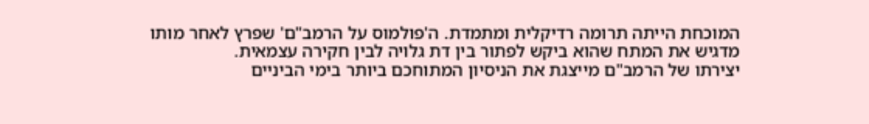המוכחת הייתה תרומה רדיקלית ומתמדת. ה'פולמוס על הרמב"ם' שפרץ לאחר מותו מדגיש את המתח שהוא ביקש לפתור בין דת גלויה לבין חקירה עצמאית.
יצירתו של הרמב"ם מייצגת את הניסיון המתוחכם ביותר בימי הביניים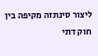ליצור סינתזה מקיפה בין חוק דתי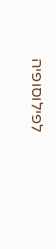לפילוסופיה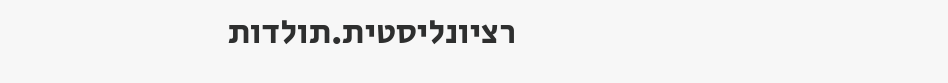רציונליסטית.תולדות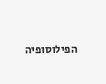הפילוסופיה